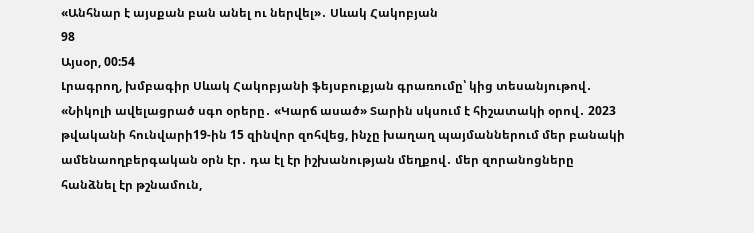«Անհնար է այսքան բան անել ու ներվել»․ Սևակ Հակոբյան
98
Այսօր, 00:54
Լրագրող, խմբագիր Սևակ Հակոբյանի ֆեյսբուքյան գրառումը՝ կից տեսանյութով․ «Նիկոլի ավելացրած սգո օրերը․ «Կարճ ասած» Տարին սկսում է հիշատակի օրով․ 2023 թվականի հունվարի19-ին 15 զինվոր զոհվեց, ինչը խաղաղ պայմաններում մեր բանակի ամենաողբերգական օրն էր․ դա էլ էր իշխանության մեղքով․ մեր զորանոցները հանձնել էր թշնամուն,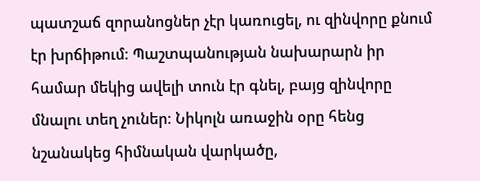պատշաճ զորանոցներ չէր կառուցել, ու զինվորը քնում էր խրճիթում։ Պաշտպանության նախարարն իր համար մեկից ավելի տուն էր գնել, բայց զինվորը մնալու տեղ չուներ։ Նիկոլն առաջին օրը հենց նշանակեց հիմնական վարկածը,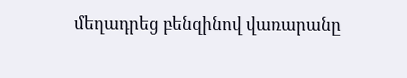մեղադրեց բենզինով վառարանը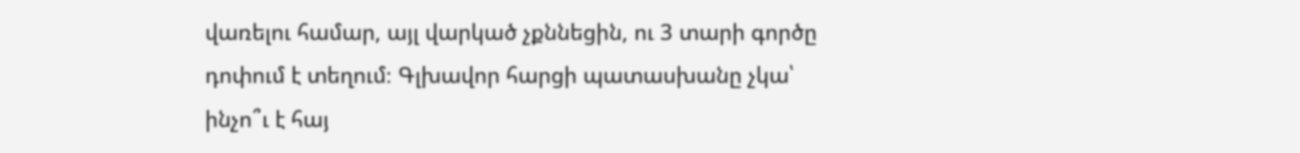վառելու համար, այլ վարկած չքննեցին, ու 3 տարի գործը դոփում է տեղում։ Գլխավոր հարցի պատասխանը չկա՝ ինչո՞ւ է հայ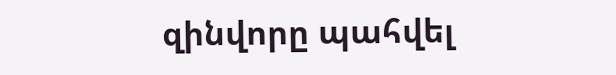զինվորը պահվել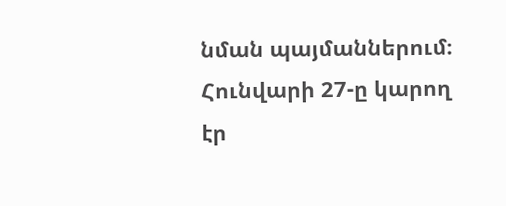նման պայմաններում։ Հունվարի 27-ը կարող էր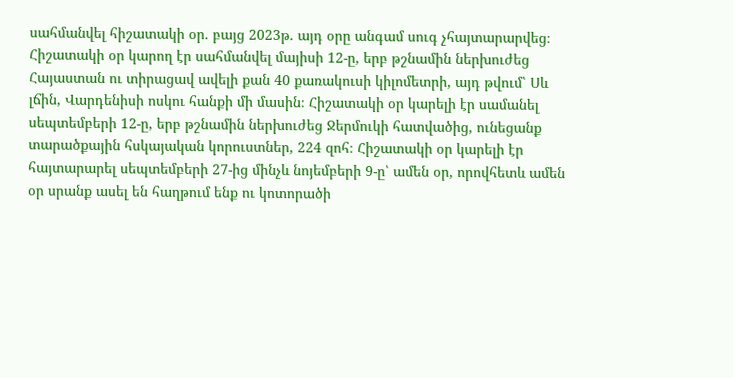սահմանվել հիշատակի օր․ բայց 2023թ․ այդ օրը անգամ սուգ չհայտարարվեց։ Հիշատակի օր կարող էր սահմանվել մայիսի 12-ը, երբ թշնամին ներխուժեց Հայաստան ու տիրացավ ավելի քան 40 քառակուսի կիլոմետրի, այդ թվում՝ Սև լճին, Վարդենիսի ոսկու հանքի մի մասին։ Հիշատակի օր կարելի էր սամանել սեպտեմբերի 12-ը, երբ թշնամին ներխուժեց Ջերմուկի հատվածից, ունեցանք տարածքային հսկայական կորուստներ, 224 զոհ։ Հիշատակի օր կարելի էր հայտարարել սեպտեմբերի 27-ից մինչև նոյեմբերի 9-ը՝ ամեն օր, որովհետև ամեն օր սրանք ասել են հաղթում ենք ու կոտորածի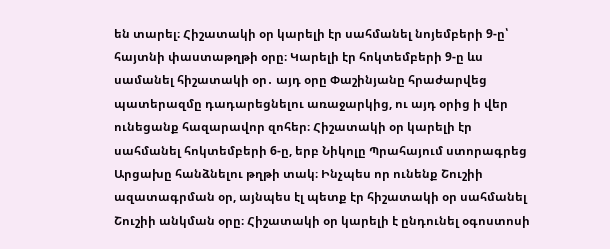են տարել։ Հիշատակի օր կարելի էր սահմանել նոյեմբերի 9-ը՝ հայտնի փաստաթղթի օրը։ Կարելի էր հոկտեմբերի 9-ը ևս սամանել հիշատակի օր․ այդ օրը Փաշինյանը հրաժարվեց պատերազմը դադարեցնելու առաջարկից, ու այդ օրից ի վեր ունեցանք հազարավոր զոհեր։ Հիշատակի օր կարելի էր սահմանել հոկտեմբերի 6-ը, երբ Նիկոլը Պրահայում ստորագրեց Արցախը հանձնելու թղթի տակ։ Ինչպես որ ունենք Շուշիի ազատագրման օր, այնպես էլ պետք էր հիշատակի օր սահմանել Շուշիի անկման օրը։ Հիշատակի օր կարելի է ընդունել օգոստոսի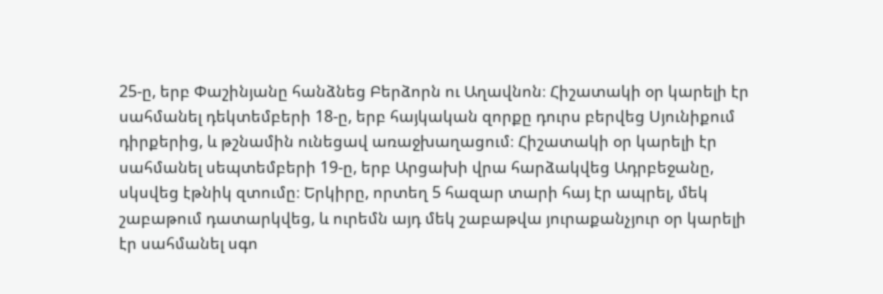25-ը, երբ Փաշինյանը հանձնեց Բերձորն ու Աղավնոն։ Հիշատակի օր կարելի էր սահմանել դեկտեմբերի 18-ը, երբ հայկական զորքը դուրս բերվեց Սյունիքում դիրքերից, և թշնամին ունեցավ առաջխաղացում։ Հիշատակի օր կարելի էր սահմանել սեպտեմբերի 19-ը, երբ Արցախի վրա հարձակվեց Ադրբեջանը, սկսվեց էթնիկ զտումը։ Երկիրը, որտեղ 5 հազար տարի հայ էր ապրել, մեկ շաբաթում դատարկվեց, և ուրեմն այդ մեկ շաբաթվա յուրաքանչյուր օր կարելի էր սահմանել սգո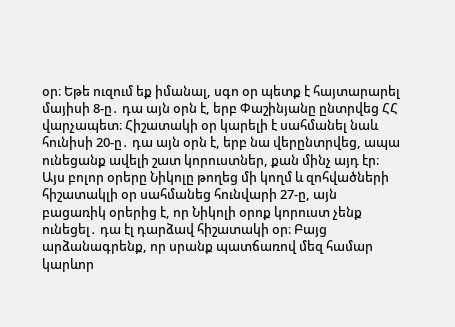օր։ Եթե ուզում եք իմանալ, սգո օր պետք է հայտարարել մայիսի 8-ը․ դա այն օրն է, երբ Փաշինյանը ընտրվեց ՀՀ վարչապետ։ Հիշատակի օր կարելի է սահմանել նաև հունիսի 20-ը․ դա այն օրն է, երբ նա վերընտրվեց, ապա ունեցանք ավելի շատ կորուստներ, քան մինչ այդ էր։ Այս բոլոր օրերը Նիկոլը թողեց մի կողմ և զոհվածների հիշատակլի օր սահմանեց հունվարի 27-ը, այն բացառիկ օրերից է, որ Նիկոլի օրոք կորուստ չենք ունեցել․ դա էլ դարձավ հիշատակի օր։ Բայց արձանագրենք, որ սրանք պատճառով մեզ համար կարևոր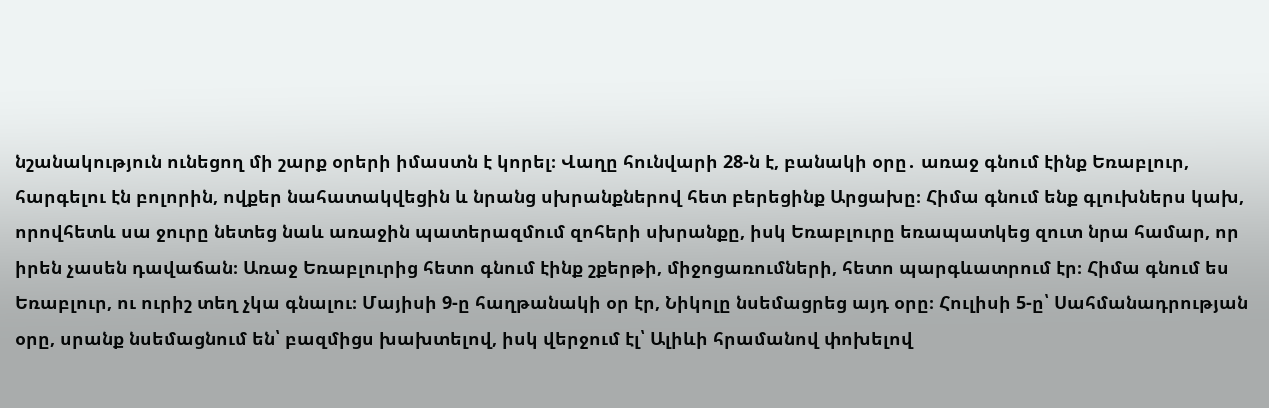նշանակություն ունեցող մի շարք օրերի իմաստն է կորել։ Վաղը հունվարի 28-ն է, բանակի օրը․ առաջ գնում էինք Եռաբլուր, հարգելու էն բոլորին, ովքեր նահատակվեցին և նրանց սխրանքներով հետ բերեցինք Արցախը։ Հիմա գնում ենք գլուխներս կախ, որովհետև սա ջուրը նետեց նաև առաջին պատերազմում զոհերի սխրանքը, իսկ Եռաբլուրը եռապատկեց զուտ նրա համար, որ իրեն չասեն դավաճան։ Առաջ Եռաբլուրից հետո գնում էինք շքերթի, միջոցառումների, հետո պարգևատրում էր։ Հիմա գնում ես Եռաբլուր, ու ուրիշ տեղ չկա գնալու։ Մայիսի 9-ը հաղթանակի օր էր, Նիկոլը նսեմացրեց այդ օրը։ Հուլիսի 5-ը՝ Սահմանադրության օրը, սրանք նսեմացնում են՝ բազմիցս խախտելով, իսկ վերջում էլ՝ Ալիևի հրամանով փոխելով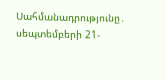Սահմանադրությունը․ սեպտեմբերի 21-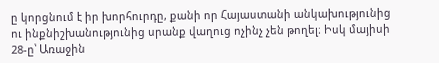ը կորցնում է իր խորհուրդը, քանի որ Հայաստանի անկախությունից ու ինքնիշխանությունից սրանք վաղուց ոչինչ չեն թողել։ Իսկ մայիսի 28-ը՝ Առաջին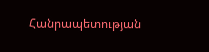Հանրապետության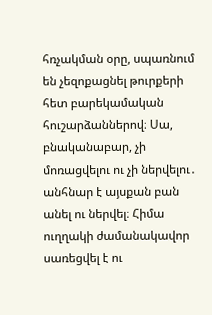հռչակման օրը, սպառնում են չեզոքացնել թուրքերի հետ բարեկամական հուշարձաններով։ Սա, բնականաբար, չի մոռացվելու ու չի ներվելու․ անհնար է այսքան բան անել ու ներվել։ Հիմա ուղղակի ժամանակավոր սառեցվել է ու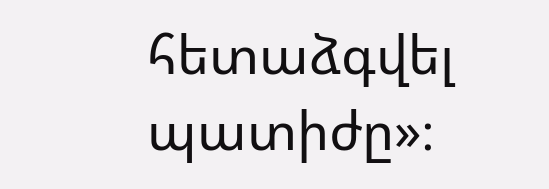հետաձգվել պատիժը»։